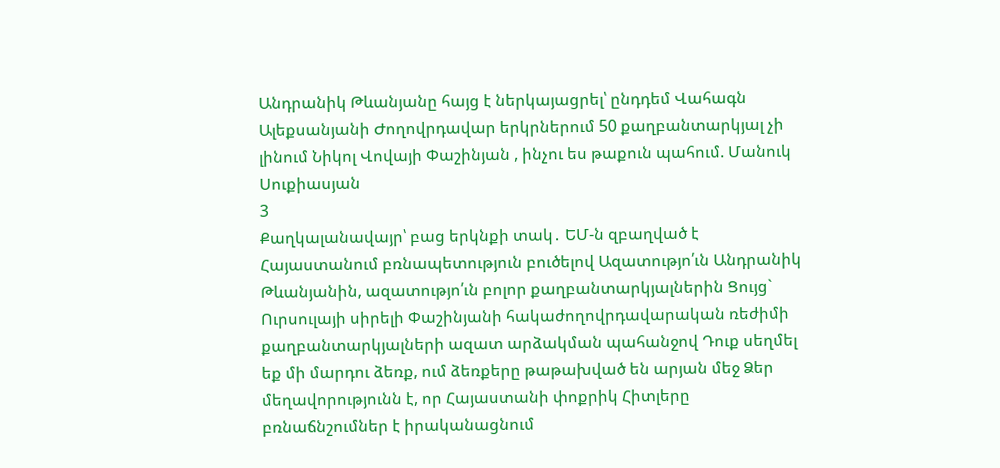Անդրանիկ Թևանյանը հայց է ներկայացրել՝ ընդդեմ Վահագն Ալեքսանյանի Ժողովրդավար երկրներում 50 քաղբանտարկյալ չի լինում Նիկոլ Վովայի Փաշինյան , ինչու ես թաքուն պահում. Մանուկ Սուքիասյան
3
Քաղկալանավայր՝ բաց երկնքի տակ․ ԵՄ-ն զբաղված է Հայաստանում բռնապետություն բուծելով Ազատությո՛ւն Անդրանիկ Թևանյանին, ազատությո՛ւն բոլոր քաղբանտարկյալներին Ցույց` Ուրսուլայի սիրելի Փաշինյանի հակաժողովրդավարական ռեժիմի քաղբանտարկյալների ազատ արձակման պահանջով Դուք սեղմել եք մի մարդու ձեռք, ում ձեռքերը թաթախված են արյան մեջ Ձեր մեղավորությունն է, որ Հայաստանի փոքրիկ Հիտլերը բռնաճնշումներ է իրականացնում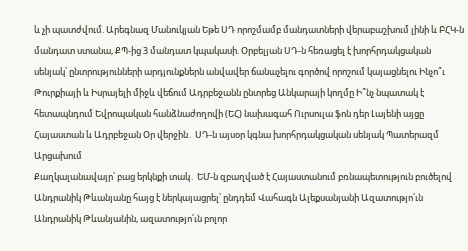և չի պատժվում. Արեգնազ Մանուկյան Եթե ՍԴ որոշմամբ մանդատների վերաբաշխում լինի և ԲՀԿ-ն մանդատ ստանա, ՔՊ-ից 3 մանդատ կպակասի. Օրբելյան ՍԴ-ն հեռացել է խորհրդակցական սենյակ՝ ընտրությունների արդյունքներն անվավեր ճանաչելու գործով որոշում կայացնելու Ինչո՞ւ Թուրքիայի և Իսրայելի միջև վեճում Ադրբեջանն ընտրեց Անկարայի կողմը Ի՞նչ նպատակ է հետապնդում Եվրոպական հանձնաժողովի (ԵՀ) նախագահ Ուրսուլա ֆոն դեր Լայենի այցը Հայաստան և Ադրբեջան Օր վերջին․ ՍԴ-ն այսօր կգնա խորհրդակցական սենյակ Պատերազմ Արցախում
Քաղկալանավայր՝ բաց երկնքի տակ․ ԵՄ-ն զբաղված է Հայաստանում բռնապետություն բուծելով Անդրանիկ Թևանյանը հայց է ներկայացրել՝ ընդդեմ Վահագն Ալեքսանյանի Ազատությո՛ւն Անդրանիկ Թևանյանին, ազատությո՛ւն բոլոր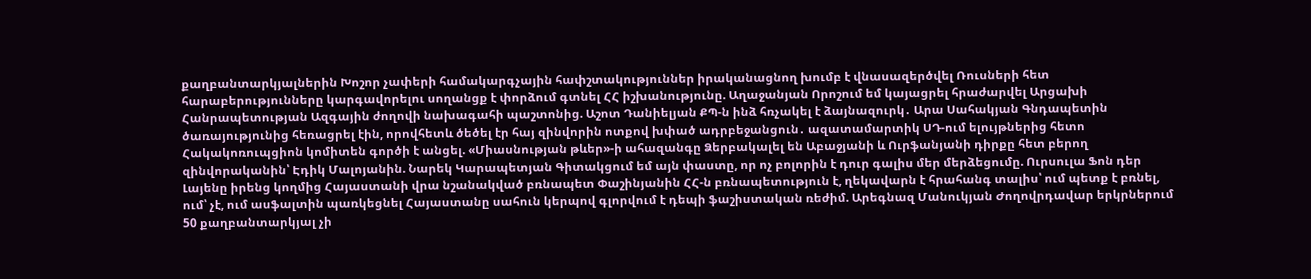քաղբանտարկյալներին Խոշոր չափերի համակարգչային հափշտակություններ իրականացնող խումբ է վնասազերծվել Ռուսների հետ հարաբերությունները կարգավորելու սողանցք է փորձում գտնել ՀՀ իշխանությունը. Աղաջանյան Որոշում եմ կայացրել հրաժարվել Արցախի Հանրապետության Ազգային ժողովի նախագահի պաշտոնից. Աշոտ Դանիելյան ՔՊ-ն ինձ հռչակել է ձայնազուրկ․ Արա Սահակյան Գնդապետին ծառայությունից հեռացրել էին, որովհետև ծեծել էր հայ զինվորին ոտքով խփած ադրբեջանցուն․ ազատամարտիկ ՍԴ-ում ելույթներից հետո Հակակոռուպցիոն կոմիտեն գործի է անցել. «Միասնության թևեր»-ի ահազանգը Ձերբակալել են Աբաջյանի և Ուրֆանյանի դիրքը հետ բերող զինվորականին՝ Էդիկ Մալոյանին. Նարեկ Կարապետյան Գիտակցում եմ այն փաստը, որ ոչ բոլորին է դուր գալիս մեր մերձեցումը. Ուրսուլա Ֆոն դեր Լայենը իրենց կողմից Հայաստանի վրա նշանակված բռնապետ Փաշինյանին ՀՀ-ն բռնապետություն է, ղեկավարն է հրահանգ տալիս՝ ում պետք է բռնել, ում՝ չէ, ում ասֆալտին պառկեցնել Հայաստանը սահուն կերպով գլորվում է դեպի ֆաշիստական ռեժիմ. Արեգնազ Մանուկյան Ժողովրդավար երկրներում 50 քաղբանտարկյալ չի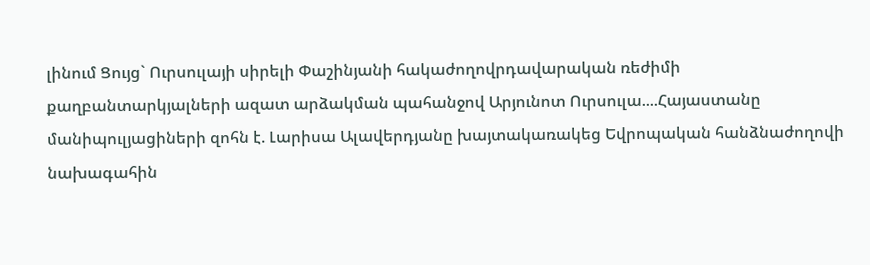լինում Ցույց` Ուրսուլայի սիրելի Փաշինյանի հակաժողովրդավարական ռեժիմի քաղբանտարկյալների ազատ արձակման պահանջով Արյունոտ Ուրսուլա....Հայաստանը մանիպուլյացիների զոհն է. Լարիսա Ալավերդյանը խայտակառակեց Եվրոպական հանձնաժողովի նախագահին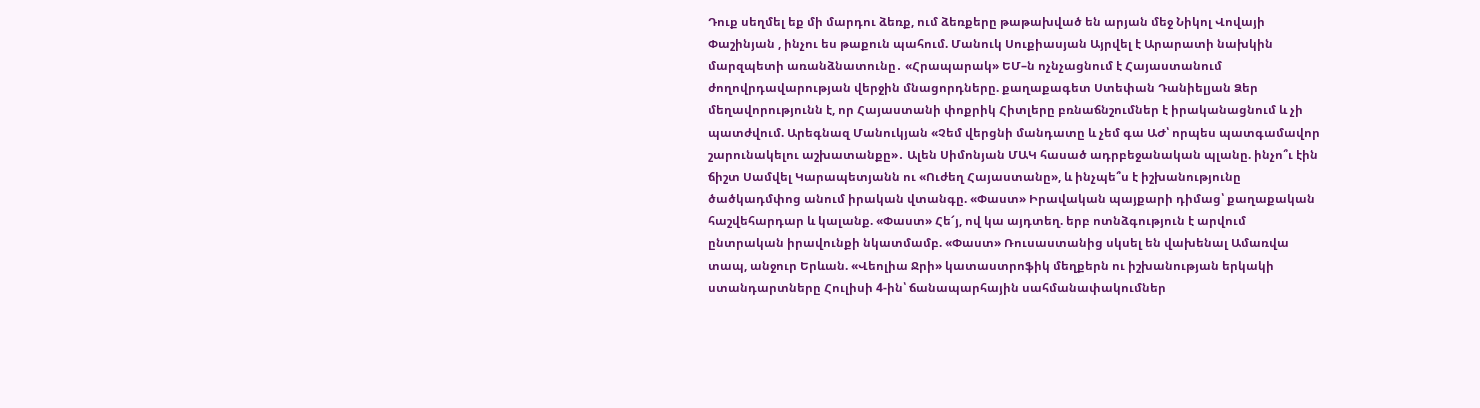Դուք սեղմել եք մի մարդու ձեռք, ում ձեռքերը թաթախված են արյան մեջ Նիկոլ Վովայի Փաշինյան , ինչու ես թաքուն պահում. Մանուկ Սուքիասյան Այրվել է Արարատի նախկին մարզպետի առանձնատունը․ «Հրապարակ» ԵՄ–ն ոչնչացնում է Հայաստանում ժողովրդավարության վերջին մնացորդները. քաղաքագետ Ստեփան Դանիելյան Ձեր մեղավորությունն է, որ Հայաստանի փոքրիկ Հիտլերը բռնաճնշումներ է իրականացնում և չի պատժվում. Արեգնազ Մանուկյան «Չեմ վերցնի մանդատը և չեմ գա ԱԺ՝ որպես պատգամավոր շարունակելու աշխատանքը»․ Ալեն Սիմոնյան ՄԱԿ հասած ադրբեջանական պլանը. ինչո՞ւ էին ճիշտ Սամվել Կարապետյանն ու «Ուժեղ Հայաստանը», և ինչպե՞ս է իշխանությունը ծածկադմփոց անում իրական վտանգը. «Փաստ» Իրավական պայքարի դիմաց՝ քաղաքական հաշվեհարդար և կալանք. «Փաստ» Հե՜յ, ով կա այդտեղ. երբ ոտնձգություն է արվում ընտրական իրավունքի նկատմամբ. «Փաստ» Ռուսաստանից սկսել են վախենալ Ամառվա տապ, անջուր Երևան. «Վեոլիա Ջրի» կատաստրոֆիկ մեղքերն ու իշխանության երկակի ստանդարտները Հուլիսի 4-ին՝ ճանապարհային սահմանափակումներ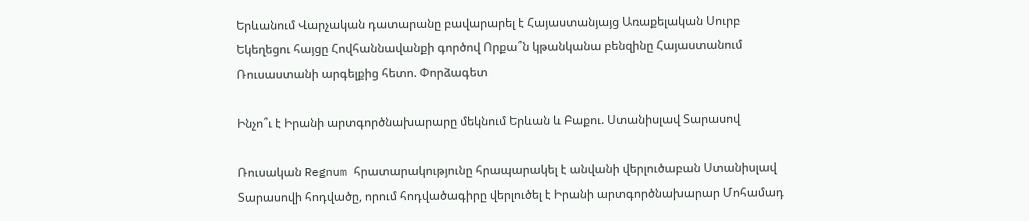Երևանում Վարչական դատարանը բավարարել է Հայաստանյայց Առաքելական Սուրբ Եկեղեցու հայցը Հովհաննավանքի գործով Որքա՞ն կթանկանա բենզինը Հայաստանում Ռուսաստանի արգելքից հետո. Փորձագետ

Ինչո՞ւ է Իրանի արտգործնախարարը մեկնում Երևան և Բաքու. Ստանիսլավ Տարասով

Ռուսական Regnum հրատարակությունը հրապարակել է անվանի վերլուծաբան Ստանիսլավ Տարասովի հոդվածը, որում հոդվածագիրը վերլուծել է Իրանի արտգործնախարար Մոհամադ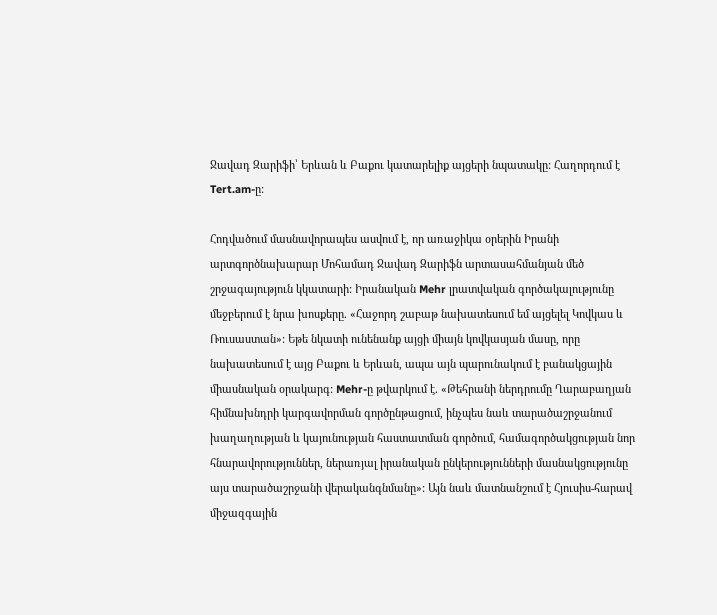Ջավադ Զարիֆի՝ Երևան և Բաքու կատարելիք այցերի նպատակը: Հաղորդում է Tert.am-ը:

Հոդվածում մասնավորապես ասվում է, որ առաջիկա օրերին Իրանի արտգործնախարար Մոհամադ Ջավադ Զարիֆն արտասահմանյան մեծ շրջագայություն կկատարի: Իրանական Mehr լրատվական գործակալությունը մեջբերում է նրա խոսքերը. «Հաջորդ շաբաթ նախատեսում եմ այցելել Կովկաս և Ռուսաստան»: Եթե նկատի ունենանք այցի միայն կովկասյան մասը, որը նախատեսում է այց Բաքու և Երևան, ապա այն պարունակում է բանակցային միասնական օրակարգ: Mehr-ը թվարկում է. «Թեհրանի ներդրումը Ղարաբաղյան հիմնախնդրի կարգավորման գործընթացում, ինչպես նաև տարածաշրջանում խաղաղության և կայունության հաստատման գործում, համագործակցության նոր հնարավորություններ, ներառյալ իրանական ընկերությունների մասնակցությունը այս տարածաշրջանի վերականգնմանը»: Այն նաև մատնանշում է Հյուսիս-հարավ միջազգային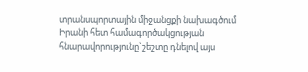տրանսպորտային միջանցքի նախագծում Իրանի հետ համագործակցության հնարավորությունը`շեշտը դնելով այս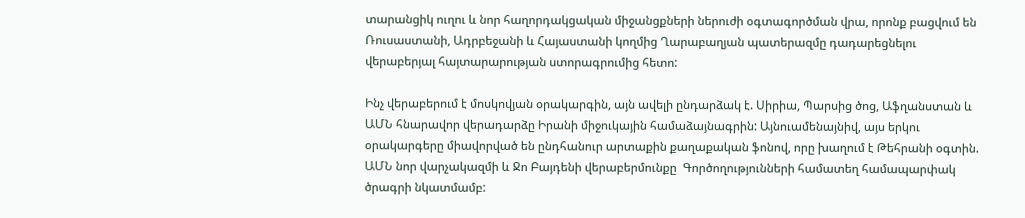տարանցիկ ուղու և նոր հաղորդակցական միջանցքների ներուժի օգտագործման վրա, որոնք բացվում են Ռուսաստանի, Ադրբեջանի և Հայաստանի կողմից Ղարաբաղյան պատերազմը դադարեցնելու վերաբերյալ հայտարարության ստորագրումից հետո:

Ինչ վերաբերում է մոսկովյան օրակարգին, այն ավելի ընդարձակ է. Սիրիա, Պարսից ծոց, Աֆղանստան և ԱՄՆ հնարավոր վերադարձը Իրանի միջուկային համաձայնագրին: Այնուամենայնիվ, այս երկու օրակարգերը միավորված են ընդհանուր արտաքին քաղաքական ֆոնով, որը խաղում է Թեհրանի օգտին. ԱՄՆ նոր վարչակազմի և Ջո Բայդենի վերաբերմունքը  Գործողությունների համատեղ համապարփակ ծրագրի նկատմամբ: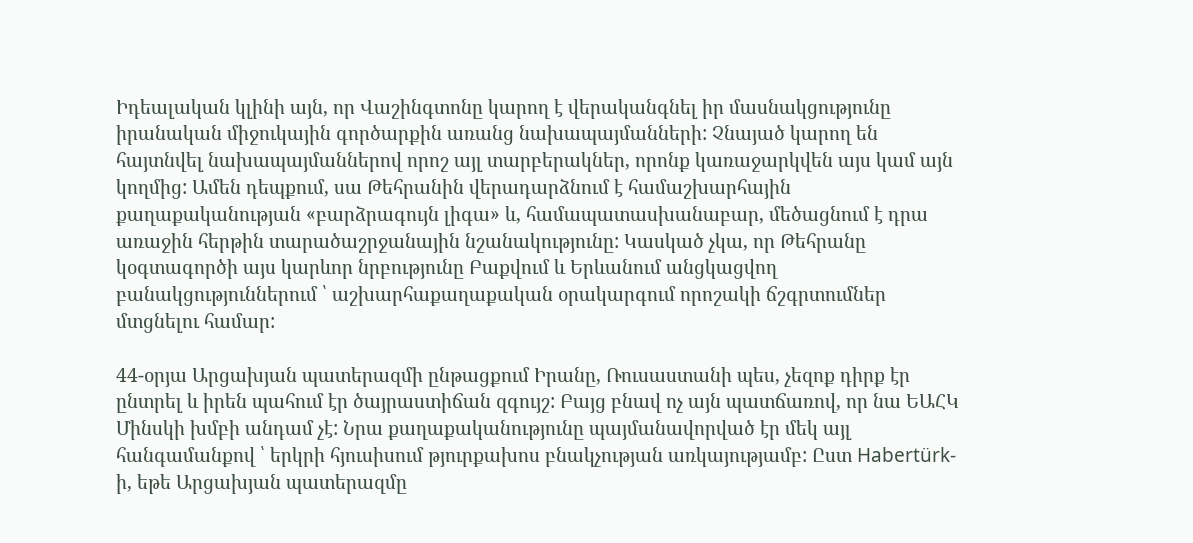Իդեալական կլինի այն, որ Վաշինգտոնը կարող է վերականգնել իր մասնակցությունը իրանական միջուկային գործարքին առանց նախապայմանների: Չնայած կարող են հայտնվել նախապայմաններով որոշ այլ տարբերակներ, որոնք կառաջարկվեն այս կամ այն կողմից: Ամեն դեպքում, սա Թեհրանին վերադարձնում է համաշխարհային քաղաքականության «բարձրագույն լիգա» և, համապատասխանաբար, մեծացնում է դրա առաջին հերթին տարածաշրջանային նշանակությունը: Կասկած չկա, որ Թեհրանը կօգտագործի այս կարևոր նրբությունը Բաքվում և Երևանում անցկացվող բանակցություններում ՝ աշխարհաքաղաքական օրակարգում որոշակի ճշգրտումներ մտցնելու համար:

44-օրյա Արցախյան պատերազմի ընթացքում Իրանը, Ռուսաստանի պես, չեզոք դիրք էր ընտրել և իրեն պահում էր ծայրաստիճան զգույշ: Բայց բնավ ոչ այն պատճառով, որ նա ԵԱՀԿ Մինսկի խմբի անդամ չէ: Նրա քաղաքականությունը պայմանավորված էր մեկ այլ հանգամանքով ՝ երկրի հյուսիսում թյուրքախոս բնակչության առկայությամբ: Ըստ Habertürk-ի, եթե Արցախյան պատերազմը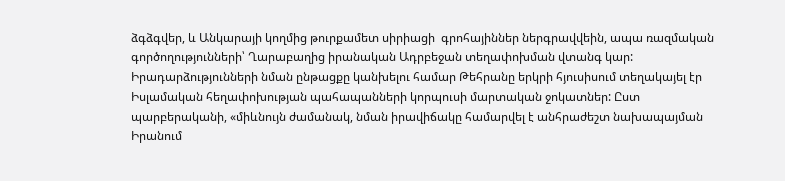ձգձգվեր, և Անկարայի կողմից թուրքամետ սիրիացի  գրոհայիններ ներգրավվեին, ապա ռազմական գործողությունների՝ Ղարաբաղից իրանական Ադրբեջան տեղափոխման վտանգ կար: Իրադարձությունների նման ընթացքը կանխելու համար Թեհրանը երկրի հյուսիսում տեղակայել էր Իսլամական հեղափոխության պահապանների կորպուսի մարտական ջոկատներ: Ըստ պարբերականի, «միևնույն ժամանակ, նման իրավիճակը համարվել է անհրաժեշտ նախապայման Իրանում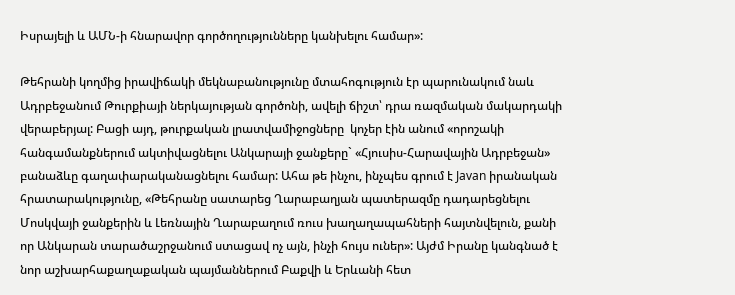Իսրայելի և ԱՄՆ-ի հնարավոր գործողությունները կանխելու համար»:

Թեհրանի կողմից իրավիճակի մեկնաբանությունը մտահոգություն էր պարունակում նաև Ադրբեջանում Թուրքիայի ներկայության գործոնի, ավելի ճիշտ՝ դրա ռազմական մակարդակի վերաբերյալ: Բացի այդ, թուրքական լրատվամիջոցները  կոչեր էին անում «որոշակի հանգամանքներում ակտիվացնելու Անկարայի ջանքերը` «Հյուսիս-Հարավային Ադրբեջան» բանաձևը գաղափարականացնելու համար: Ահա թե ինչու, ինչպես գրում է Javan իրանական հրատարակությունը, «Թեհրանը սատարեց Ղարաբաղյան պատերազմը դադարեցնելու Մոսկվայի ջանքերին և Լեռնային Ղարաբաղում ռուս խաղաղապահների հայտնվելուն, քանի որ Անկարան տարածաշրջանում ստացավ ոչ այն, ինչի հույս ուներ»: Այժմ Իրանը կանգնած է նոր աշխարհաքաղաքական պայմաններում Բաքվի և Երևանի հետ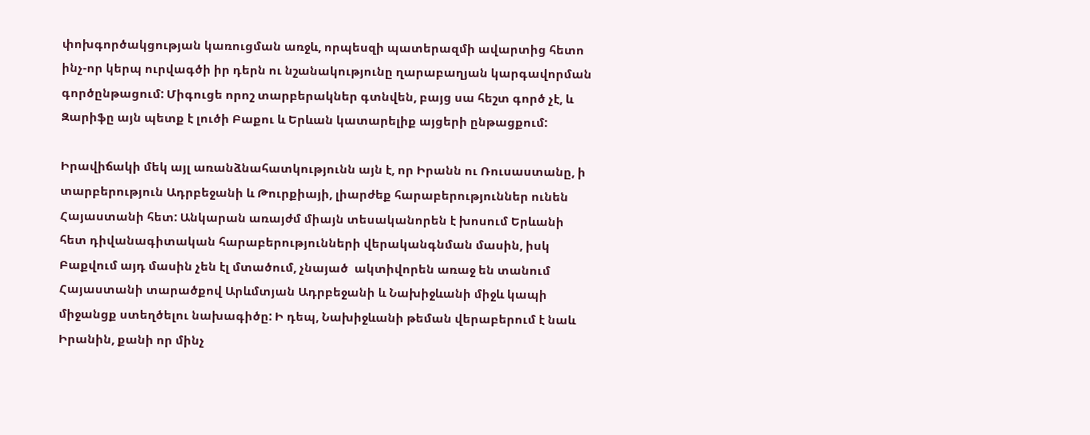փոխգործակցության կառուցման առջև, որպեսզի պատերազմի ավարտից հետո ինչ-որ կերպ ուրվագծի իր դերն ու նշանակությունը ղարաբաղյան կարգավորման գործընթացում: Միգուցե որոշ տարբերակներ գտնվեն, բայց սա հեշտ գործ չէ, և Զարիֆը այն պետք է լուծի Բաքու և Երևան կատարելիք այցերի ընթացքում:

Իրավիճակի մեկ այլ առանձնահատկությունն այն է, որ Իրանն ու Ռուսաստանը, ի տարբերություն Ադրբեջանի և Թուրքիայի, լիարժեք հարաբերություններ ունեն Հայաստանի հետ: Անկարան առայժմ միայն տեսականորեն է խոսում Երևանի հետ դիվանագիտական հարաբերությունների վերականգնման մասին, իսկ Բաքվում այդ մասին չեն էլ մտածում, չնայած  ակտիվորեն առաջ են տանում Հայաստանի տարածքով Արևմտյան Ադրբեջանի և Նախիջևանի միջև կապի միջանցք ստեղծելու նախագիծը: Ի դեպ, Նախիջևանի թեման վերաբերում է նաև Իրանին, քանի որ մինչ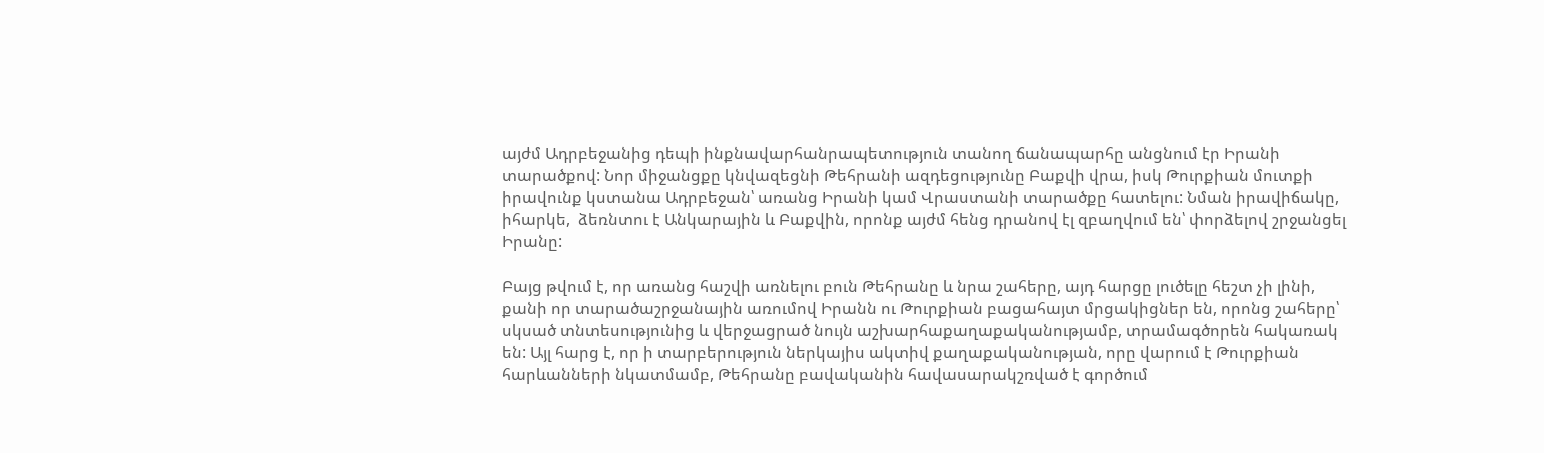այժմ Ադրբեջանից դեպի ինքնավարհանրապետություն տանող ճանապարհը անցնում էր Իրանի տարածքով: Նոր միջանցքը կնվազեցնի Թեհրանի ազդեցությունը Բաքվի վրա, իսկ Թուրքիան մուտքի իրավունք կստանա Ադրբեջան՝ առանց Իրանի կամ Վրաստանի տարածքը հատելու: Նման իրավիճակը, իհարկե,  ձեռնտու է Անկարային և Բաքվին, որոնք այժմ հենց դրանով էլ զբաղվում են՝ փորձելով շրջանցել Իրանը:

Բայց թվում է, որ առանց հաշվի առնելու բուն Թեհրանը և նրա շահերը, այդ հարցը լուծելը հեշտ չի լինի, քանի որ տարածաշրջանային առումով Իրանն ու Թուրքիան բացահայտ մրցակիցներ են, որոնց շահերը՝ սկսած տնտեսությունից և վերջացրած նույն աշխարհաքաղաքականությամբ, տրամագծորեն հակառակ են: Այլ հարց է, որ ի տարբերություն ներկայիս ակտիվ քաղաքականության, որը վարում է Թուրքիան հարևանների նկատմամբ, Թեհրանը բավականին հավասարակշռված է գործում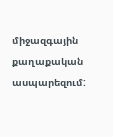միջազգային քաղաքական ասպարեզում: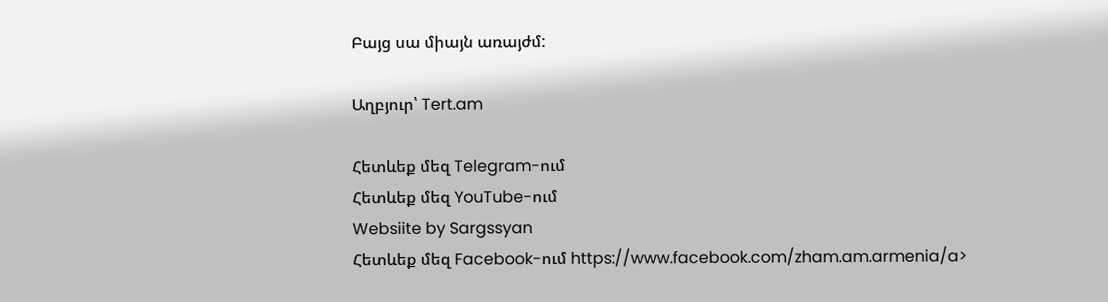Բայց սա միայն առայժմ:

Աղբյուր՝ Tert.am

Հետևեք մեզ Telegram-ում
Հետևեք մեզ YouTube-ում
Websiite by Sargssyan
Հետևեք մեզ Facebook-ում https://www.facebook.com/zham.am.armenia/a>